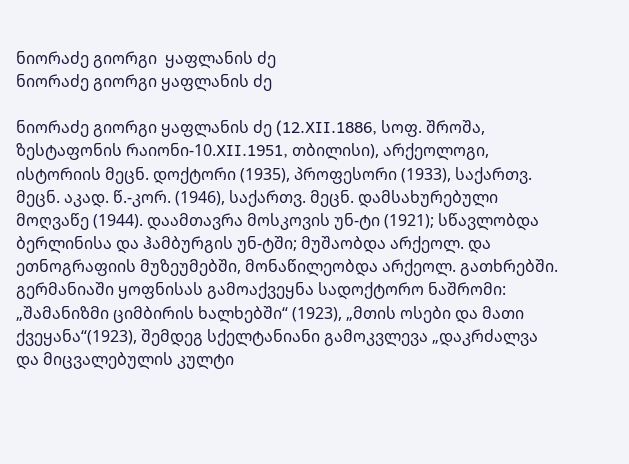ნიორაძე გიორგი  ყაფლანის ძე
ნიორაძე გიორგი ყაფლანის ძე

ნიორაძე გიორგი ყაფლანის ძე (12.XII.1886, სოფ. შროშა, ზესტაფონის რაიონი-10.XII.1951, თბილისი), არქეოლოგი, ისტორიის მეცნ. დოქტორი (1935), პროფესორი (1933), საქართვ. მეცნ. აკად. წ.-კორ. (1946), საქართვ. მეცნ. დამსახურებული მოღვაწე (1944). დაამთავრა მოსკოვის უნ-ტი (1921); სწავლობდა ბერლინისა და ჰამბურგის უნ-ტში; მუშაობდა არქეოლ. და ეთნოგრაფიის მუზეუმებში, მონაწილეობდა არქეოლ. გათხრებში. გერმანიაში ყოფნისას გამოაქვეყნა სადოქტორო ნაშრომი: „შამანიზმი ციმბირის ხალხებში“ (1923), „მთის ოსები და მათი ქვეყანა“(1923), შემდეგ სქელტანიანი გამოკვლევა „დაკრძალვა და მიცვალებულის კულტი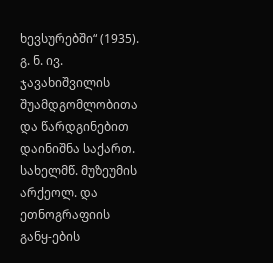ხევსურებში“ (1935). გ. ნ. ივ. ჯავახიშვილის შუამდგომლობითა და წარდგინებით დაინიშნა საქართ. სახელმწ. მუზეუმის არქეოლ. და ეთნოგრაფიის განყ-ების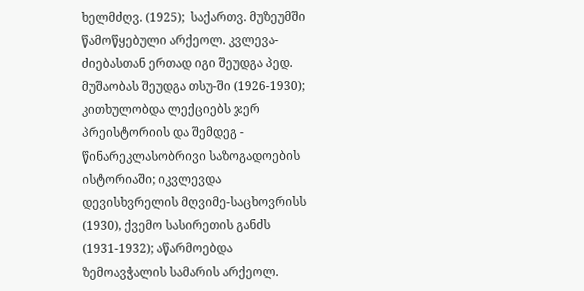ხელმძღვ. (1925);  საქართვ. მუზეუმში წამოწყებული არქეოლ. კვლევა-ძიებასთან ერთად იგი შეუდგა პედ. მუშაობას შეუდგა თსუ-ში (1926-1930); კითხულობდა ლექციებს ჯერ პრეისტორიის და შემდეგ - წინარეკლასობრივი საზოგადოების ისტორიაში; იკვლევდა დევისხვრელის მღვიმე-საცხოვრისს (1930), ქვემო სასირეთის განძს (1931-1932); აწარმოებდა ზემოავჭალის სამარის არქეოლ.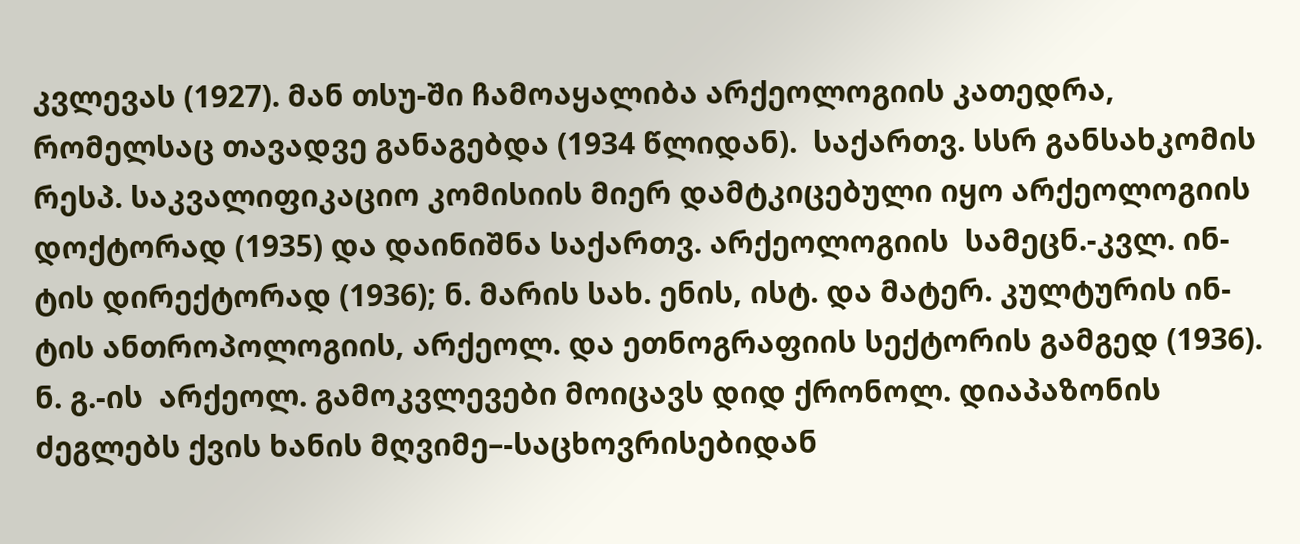კვლევას (1927). მან თსუ-ში ჩამოაყალიბა არქეოლოგიის კათედრა, რომელსაც თავადვე განაგებდა (1934 წლიდან).  საქართვ. სსრ განსახკომის რესპ. საკვალიფიკაციო კომისიის მიერ დამტკიცებული იყო არქეოლოგიის დოქტორად (1935) და დაინიშნა საქართვ. არქეოლოგიის  სამეცნ.-კვლ. ინ-ტის დირექტორად (1936); ნ. მარის სახ. ენის, ისტ. და მატერ. კულტურის ინ-ტის ანთროპოლოგიის, არქეოლ. და ეთნოგრაფიის სექტორის გამგედ (1936). ნ. გ.-ის  არქეოლ. გამოკვლევები მოიცავს დიდ ქრონოლ. დიაპაზონის ძეგლებს ქვის ხანის მღვიმე–-საცხოვრისებიდან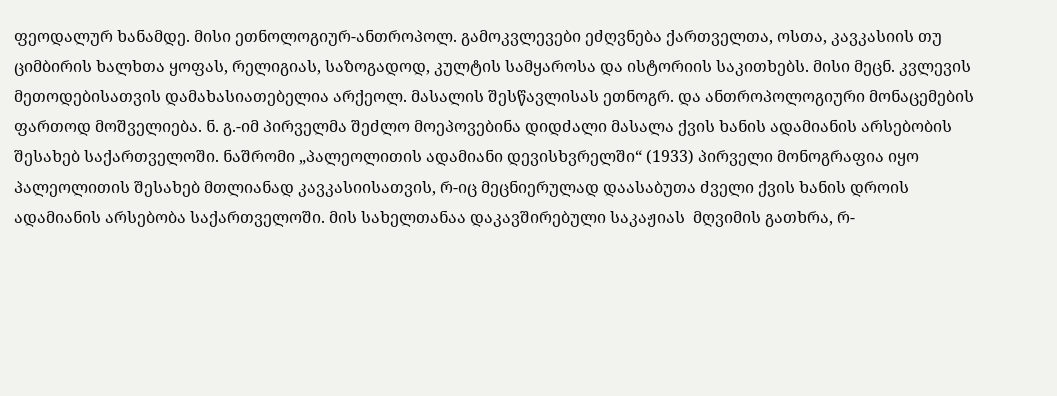ფეოდალურ ხანამდე. მისი ეთნოლოგიურ-ანთროპოლ. გამოკვლევები ეძღვნება ქართველთა, ოსთა, კავკასიის თუ ციმბირის ხალხთა ყოფას, რელიგიას, საზოგადოდ, კულტის სამყაროსა და ისტორიის საკითხებს. მისი მეცნ. კვლევის მეთოდებისათვის დამახასიათებელია არქეოლ. მასალის შესწავლისას ეთნოგრ. და ანთროპოლოგიური მონაცემების ფართოდ მოშველიება. ნ. გ.-იმ პირველმა შეძლო მოეპოვებინა დიდძალი მასალა ქვის ხანის ადამიანის არსებობის შესახებ საქართველოში. ნაშრომი „პალეოლითის ადამიანი დევისხვრელში“ (1933) პირველი მონოგრაფია იყო პალეოლითის შესახებ მთლიანად კავკასიისათვის, რ-იც მეცნიერულად დაასაბუთა ძველი ქვის ხანის დროის ადამიანის არსებობა საქართველოში. მის სახელთანაა დაკავშირებული საკაჟიას  მღვიმის გათხრა, რ-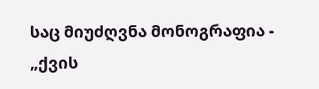საც მიუძღვნა მონოგრაფია - „ქვის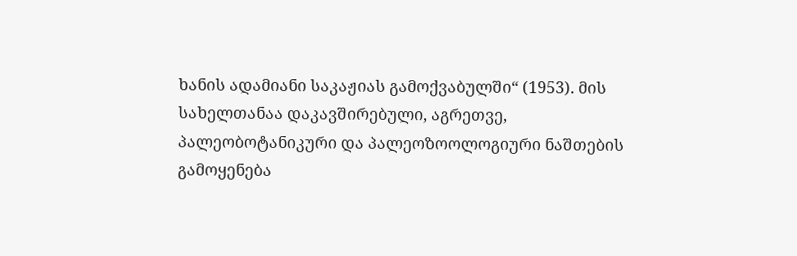ხანის ადამიანი საკაჟიას გამოქვაბულში“ (1953). მის სახელთანაა დაკავშირებული, აგრეთვე, პალეობოტანიკური და პალეოზოოლოგიური ნაშთების გამოყენება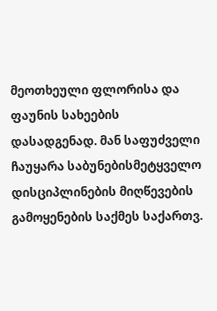მეოთხეული ფლორისა და ფაუნის სახეების დასადგენად. მან საფუძველი ჩაუყარა საბუნებისმეტყველო დისციპლინების მიღწევების გამოყენების საქმეს საქართვ.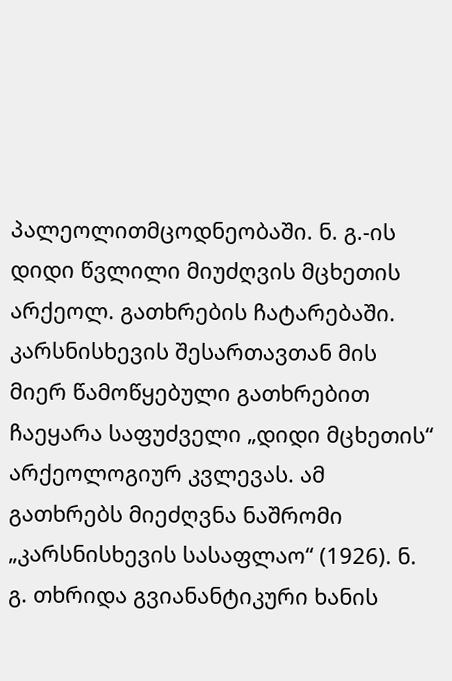პალეოლითმცოდნეობაში. ნ. გ.-ის დიდი წვლილი მიუძღვის მცხეთის არქეოლ. გათხრების ჩატარებაში. კარსნისხევის შესართავთან მის მიერ წამოწყებული გათხრებით ჩაეყარა საფუძველი „დიდი მცხეთის“ არქეოლოგიურ კვლევას. ამ გათხრებს მიეძღვნა ნაშრომი „კარსნისხევის სასაფლაო“ (1926). ნ. გ. თხრიდა გვიანანტიკური ხანის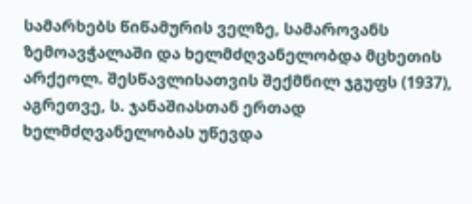სამარხებს წიწამურის ველზე, სამაროვანს ზემოავჭალაში და ხელმძღვანელობდა მცხეთის არქეოლ. შესწავლისათვის შექმნილ ჯგუფს (1937), აგრეთვე, ს. ჯანაშიასთან ერთად ხელმძღვანელობას უწევდა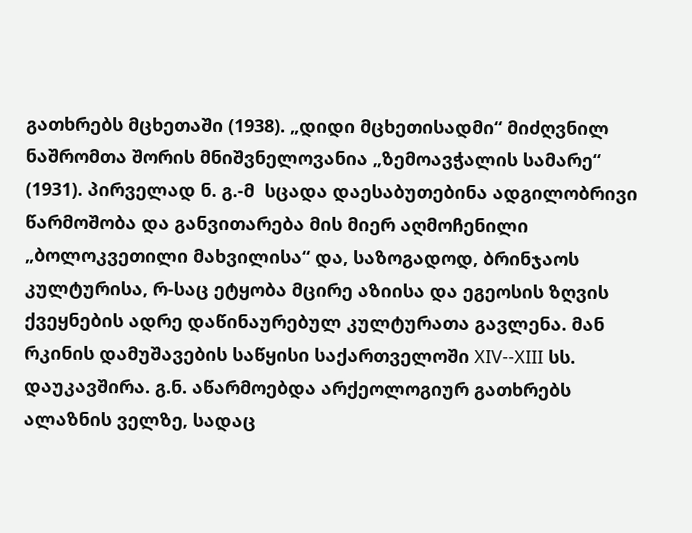გათხრებს მცხეთაში (1938). „დიდი მცხეთისადმი“ მიძღვნილ ნაშრომთა შორის მნიშვნელოვანია „ზემოავჭალის სამარე“ (1931). პირველად ნ. გ.-მ  სცადა დაესაბუთებინა ადგილობრივი წარმოშობა და განვითარება მის მიერ აღმოჩენილი „ბოლოკვეთილი მახვილისა“ და, საზოგადოდ, ბრინჯაოს კულტურისა, რ-საც ეტყობა მცირე აზიისა და ეგეოსის ზღვის ქვეყნების ადრე დაწინაურებულ კულტურათა გავლენა. მან რკინის დამუშავების საწყისი საქართველოში XIV--XIII სს. დაუკავშირა. გ.ნ. აწარმოებდა არქეოლოგიურ გათხრებს ალაზნის ველზე, სადაც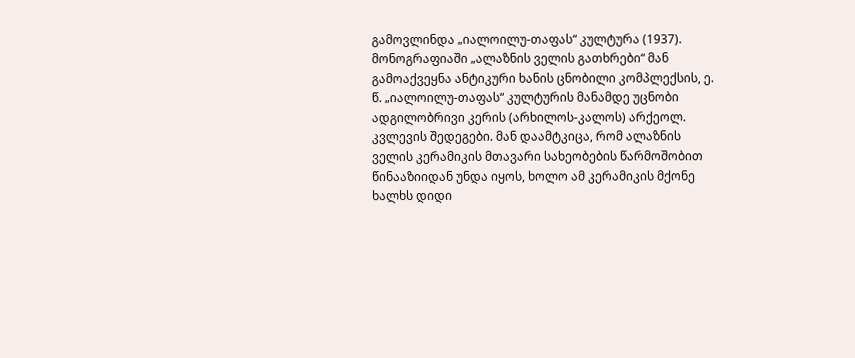გამოვლინდა „იალოილუ-თაფას“ კულტურა (1937). მონოგრაფიაში „ალაზნის ველის გათხრები“ მან გამოაქვეყნა ანტიკური ხანის ცნობილი კომპლექსის, ე. წ. „იალოილუ-თაფას“ კულტურის მანამდე უცნობი ადგილობრივი კერის (არხილოს-კალოს) არქეოლ. კვლევის შედეგები. მან დაამტკიცა, რომ ალაზნის ველის კერამიკის მთავარი სახეობების წარმოშობით წინააზიიდან უნდა იყოს, ხოლო ამ კერამიკის მქონე ხალხს დიდი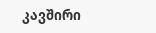კავშირი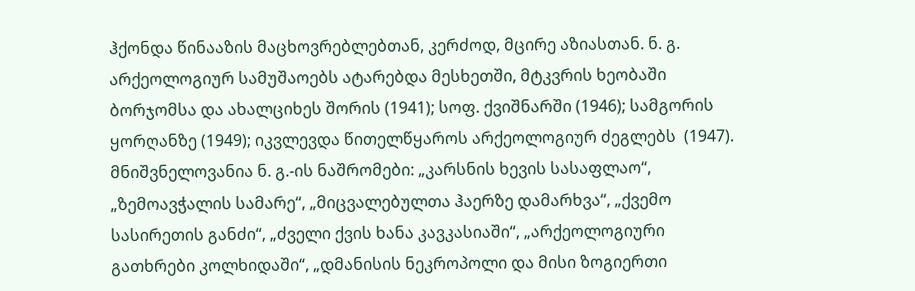ჰქონდა წინააზის მაცხოვრებლებთან, კერძოდ, მცირე აზიასთან. ნ. გ. არქეოლოგიურ სამუშაოებს ატარებდა მესხეთში, მტკვრის ხეობაში ბორჯომსა და ახალციხეს შორის (1941); სოფ. ქვიშნარში (1946); სამგორის ყორღანზე (1949); იკვლევდა წითელწყაროს არქეოლოგიურ ძეგლებს  (1947). მნიშვნელოვანია ნ. გ.-ის ნაშრომები: „კარსნის ხევის სასაფლაო“, „ზემოავჭალის სამარე“, „მიცვალებულთა ჰაერზე დამარხვა“, „ქვემო სასირეთის განძი“, „ძველი ქვის ხანა კავკასიაში“, „არქეოლოგიური გათხრები კოლხიდაში“, „დმანისის ნეკროპოლი და მისი ზოგიერთი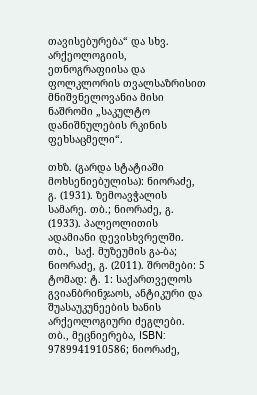თავისებურება“ და სხვ.  არქეოლოგიის, ეთნოგრაფიისა და ფოლკლორის თვალსაზრისით მნიშვნელოვანია მისი ნაშრომი „საკულტო დანიშნულების რკინის ფეხსაცმელი“.

თხზ. (გარდა სტატიაში მოხსენიებულისა): ნიორაძე, გ. (1931). ზემოავჭალის სამარე. თბ.; ნიორაძე, გ. (1933). პალეოლითის ადამიანი დევისხვრელში. თბ.,  საქ. მუზეუმის გა-ბა;  ნიორაძე, გ. (2011). შრომები: 5 ტომად: ტ. 1: საქართველოს გვიანბრინჯაოს, ანტიკური და შუასაუკუნეების ხანის არქეოლოგიური ძეგლები. თბ., მეცნიერება, ISBN: 9789941910586; ნიორაძე,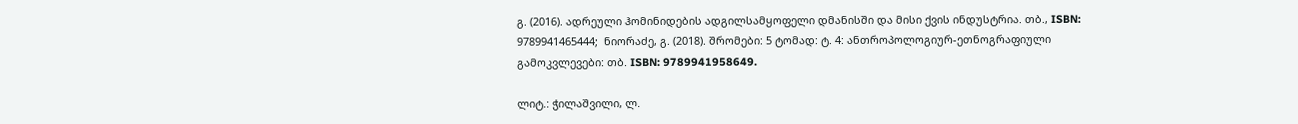გ. (2016). ადრეული ჰომინიდების ადგილსამყოფელი დმანისში და მისი ქვის ინდუსტრია. თბ., ISBN: 9789941465444;  ნიორაძე, გ. (2018). შრომები: 5 ტომად: ტ. 4: ანთროპოლოგიურ-ეთნოგრაფიული გამოკვლევები: თბ. ISBN: 9789941958649.

ლიტ.: ჭილაშვილი, ლ.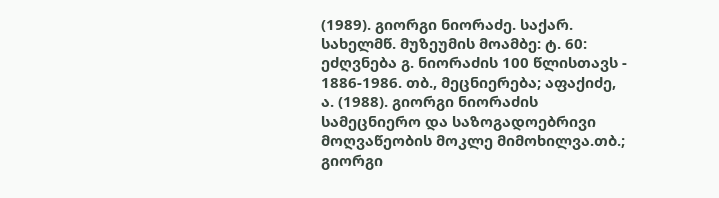(1989). გიორგი ნიორაძე. საქარ. სახელმწ. მუზეუმის მოამბე: ტ. 60: ეძღვნება გ. ნიორაძის 100 წლისთავს - 1886-1986. თბ., მეცნიერება; აფაქიძე, ა. (1988). გიორგი ნიორაძის სამეცნიერო და საზოგადოებრივი მოღვაწეობის მოკლე მიმოხილვა.თბ.; გიორგი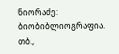ნიორაძე: ბიობიბლიოგრაფია. თბ.,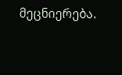მეცნიერება.